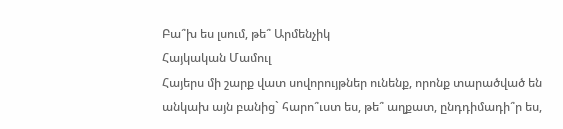Բա՞խ ես լսում, թե՞ Արմենչիկ
Հայկական Մամուլ
Հայերս մի շարք վատ սովորույթներ ունենք, որոնք տարածված են անկախ այն բանից` հարո՞ւստ ես, թե՞ աղքատ, ընդդիմադի՞ր ես,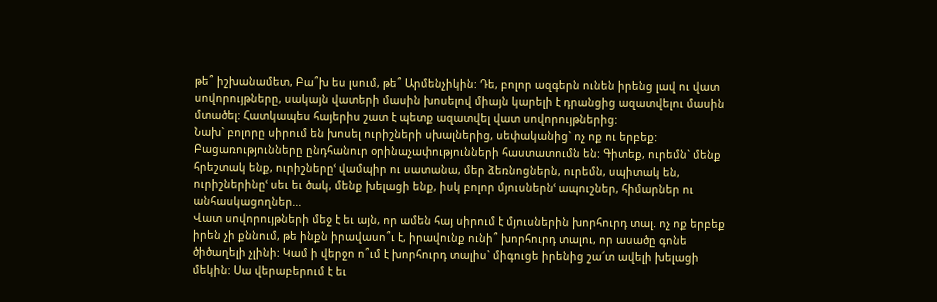թե՞ իշխանամետ, Բա՞խ ես լսում, թե՞ Արմենչիկին: Դե, բոլոր ազգերն ունեն իրենց լավ ու վատ սովորույթները, սակայն վատերի մասին խոսելով միայն կարելի է դրանցից ազատվելու մասին մտածել: Հատկապես հայերիս շատ է պետք ազատվել վատ սովորույթներից:
Նախ` բոլորը սիրում են խոսել ուրիշների սխալներից, սեփականից` ոչ ոք ու երբեք: Բացառությունները ընդհանուր օրինաչափությունների հաստատումն են: Գիտեք, ուրեմն` մենք հրեշտակ ենք, ուրիշներըՙ վամպիր ու սատանա, մեր ձեռնոցներն, ուրեմն, սպիտակ են, ուրիշներինըՙ սեւ եւ ծակ, մենք խելացի ենք, իսկ բոլոր մյուսներնՙ ապուշներ, հիմարներ ու անհասկացողներ...
Վատ սովորույթների մեջ է եւ այն, որ ամեն հայ սիրում է մյուսներին խորհուրդ տալ. ոչ ոք երբեք իրեն չի քննում, թե ինքն իրավասո՞ւ է, իրավունք ունի՞ խորհուրդ տալու, որ ասածը գոնե ծիծաղելի չլինի: Կամ ի վերջո ո՞ւմ է խորհուրդ տալիս` միգուցե իրենից շա՜տ ավելի խելացի մեկին: Սա վերաբերում է եւ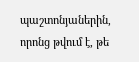պաշտոնյաներին, որոնց թվում է, թե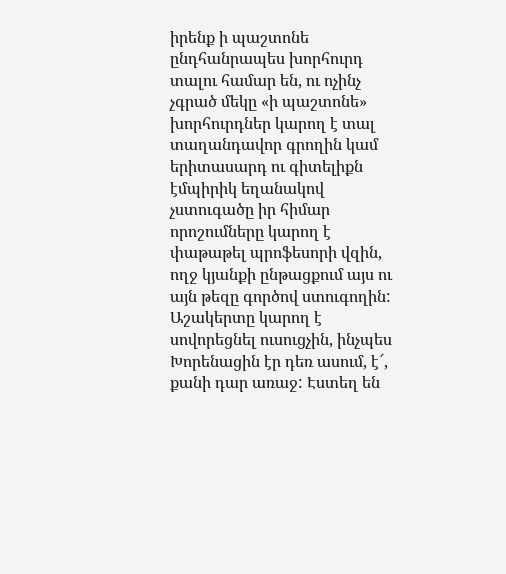իրենք ի պաշտոնե ընդհանրապես խորհուրդ տալու համար են, ու ոչինչ չգրած մեկը «ի պաշտոնե» խորհուրդներ կարող է տալ տաղանդավոր գրողին կամ երիտասարդ ու գիտելիքն էմպիրիկ եղանակով չստուգածը իր հիմար որոշումները կարող է փաթաթել պրոֆեսորի վզին, ողջ կյանքի ընթացքում այս ու այն թեզը գործով ստուգողին: Աշակերտը կարող է սովորեցնել ուսուցչին, ինչպես Խորենացին էր դեռ ասում, է՜, քանի դար առաջ: Էստեղ են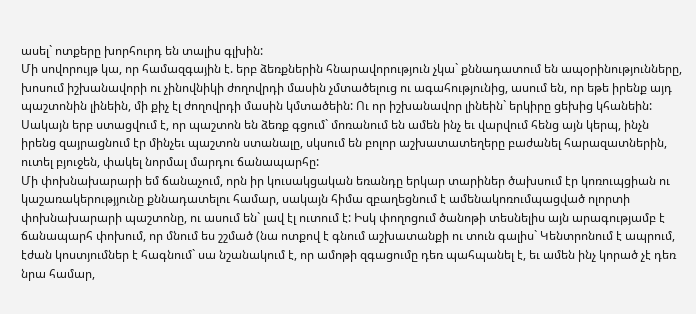ասել` ոտքերը խորհուրդ են տալիս գլխին:
Մի սովորույթ կա, որ համազգային է. երբ ձեռքներին հնարավորություն չկա` քննադատում են ապօրինությունները, խոսում իշխանավորի ու չինովնիկի ժողովրդի մասին չմտածելուց ու ագահությունից, ասում են, որ եթե իրենք այդ պաշտոնին լինեին, մի քիչ էլ ժողովրդի մասին կմտածեին: Ու որ իշխանավոր լինեին` երկիրը ցեխից կհանեին: Սակայն երբ ստացվում է, որ պաշտոն են ձեռք գցում` մոռանում են ամեն ինչ եւ վարվում հենց այն կերպ, ինչն իրենց զայրացնում էր մինչեւ պաշտոն ստանալը, սկսում են բոլոր աշխատատեղերը բաժանել հարազատներին, ուտել բյուջեն, փակել նորմալ մարդու ճանապարհը:
Մի փոխնախարարի եմ ճանաչում, որն իր կուսակցական եռանդը երկար տարիներ ծախսում էր կոռուպցիան ու կաշառակերությյունը քննադատելու համար, սակայն հիմա զբաղեցնում է ամենակոռումպացված ոլորտի փոխնախարարի պաշտոնը, ու ասում են` լավ էլ ուտում է: Իսկ փողոցում ծանոթի տեսնելիս այն արագությամբ է ճանապարհ փոխում, որ մնում ես շշմած (նա ոտքով է գնում աշխատանքի ու տուն գալիս` Կենտրոնում է ապրում, էժան կոստյումներ է հագնում` սա նշանակում է, որ ամոթի զգացումը դեռ պահպանել է, եւ ամեն ինչ կորած չէ դեռ նրա համար,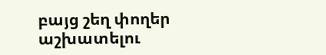բայց շեղ փողեր աշխատելու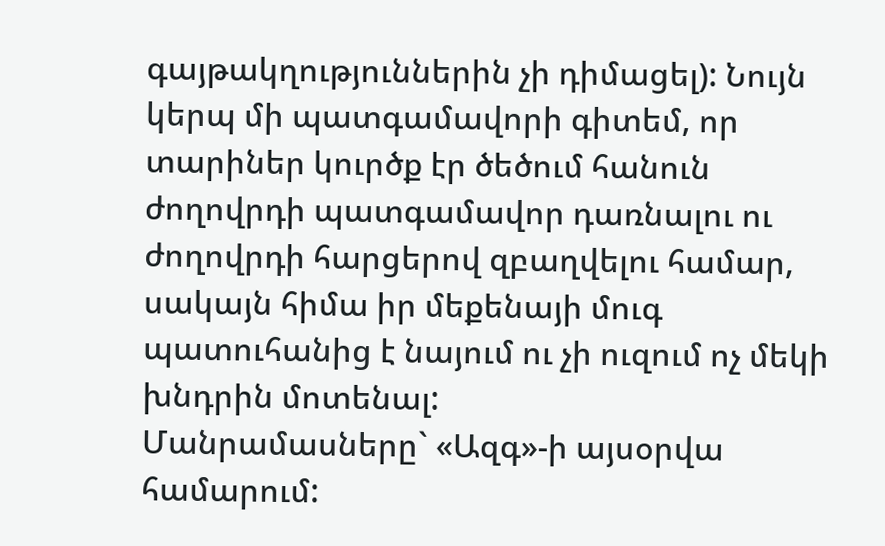գայթակղություններին չի դիմացել): Նույն կերպ մի պատգամավորի գիտեմ, որ տարիներ կուրծք էր ծեծում հանուն ժողովրդի պատգամավոր դառնալու ու ժողովրդի հարցերով զբաղվելու համար, սակայն հիմա իր մեքենայի մուգ պատուհանից է նայում ու չի ուզում ոչ մեկի խնդրին մոտենալ:
Մանրամասները` «Ազգ»-ի այսօրվա համարում: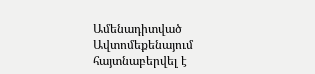Ամենադիտված
Ավտոմեքենայում հայտնաբերվել է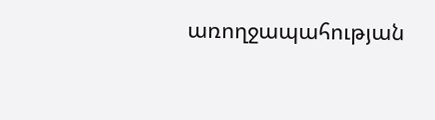առողջապահության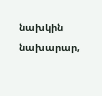նախկին նախարար,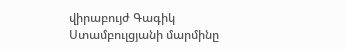վիրաբույժ Գագիկ Ստամբուլցյանի մարմինը